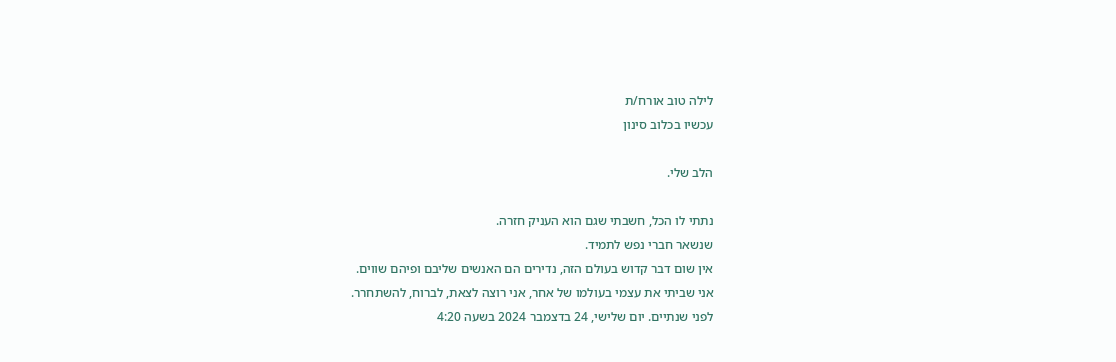לילה טוב אורח/ת
עכשיו בכלוב סינון

הלב שלי.

נתתי לו הכל, חשבתי שגם הוא העניק חזרה.
שנשאר חברי נפש לתמיד.
אין שום דבר קדוש בעולם הזה, נדירים הם האנשים שליבם ופיהם שווים.
אני שביתי את עצמי בעולמו של אחר, אני רוצה לצאת, לברוח, להשתחרר.
לפני שנתיים. יום שלישי, 24 בדצמבר 2024 בשעה 4:20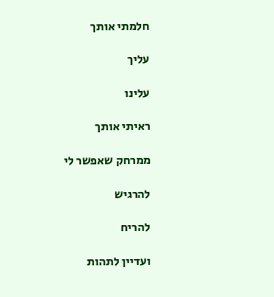חלמתי אותך

עליך

עלינו

ראיתי אותך

ממרחק שאפשר לי

להרגיש

להריח

ועדיין לתהות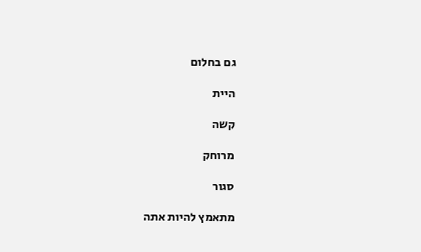גם בחלום

היית

קשה

מרוחק

סגור

מתאמץ להיות אתה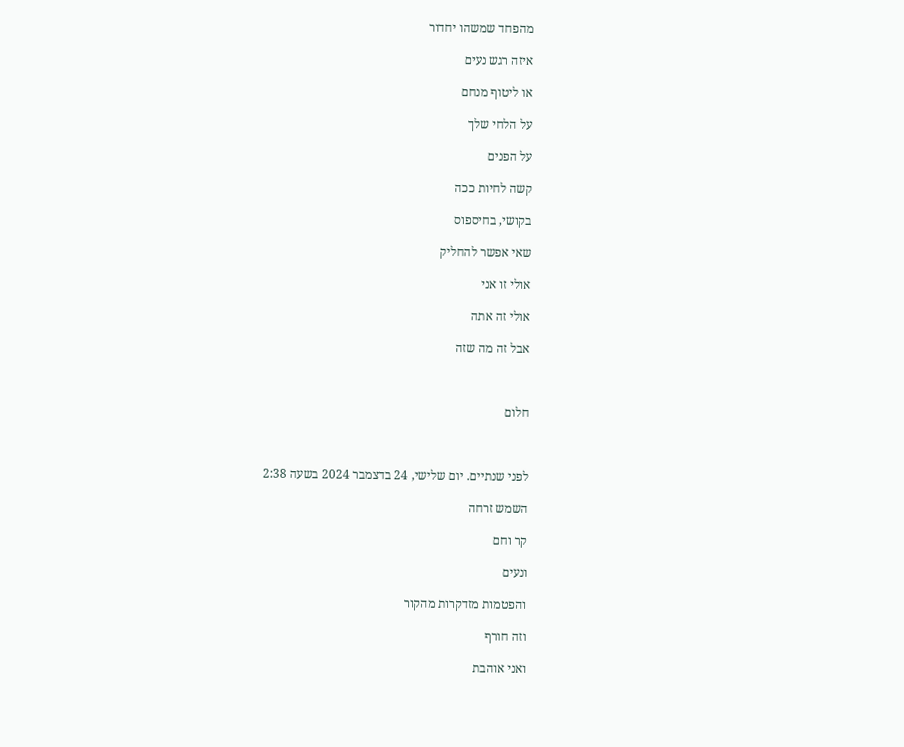מהפחד שמשהו יחדור

איזה רגש נעים

או ליטוף מנחם

על הלחי שלך

על הפנים

קשה לחיות ככה

בקושי, בחיספוס

שאי אפשר להחליק

אולי זו אני

אולי זה אתה

אבל זה מה שזה



חלום



לפני שנתיים. יום שלישי, 24 בדצמבר 2024 בשעה 2:38

השמש זרחה

קר וחם

ונעים

והפטמות מזדקרות מהקור

וזה חורף

ואני אוהבת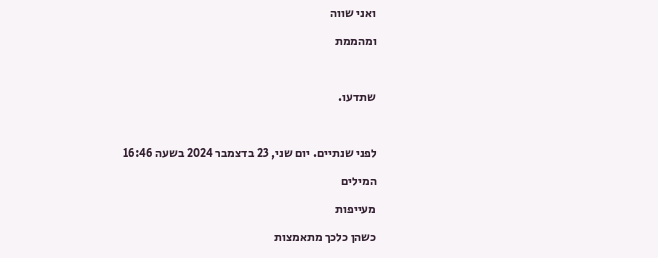ואני שווה

ומהממת



שתדעו.



לפני שנתיים. יום שני, 23 בדצמבר 2024 בשעה 16:46

המילים

מעייפות

כשהן כלכך מתאמצות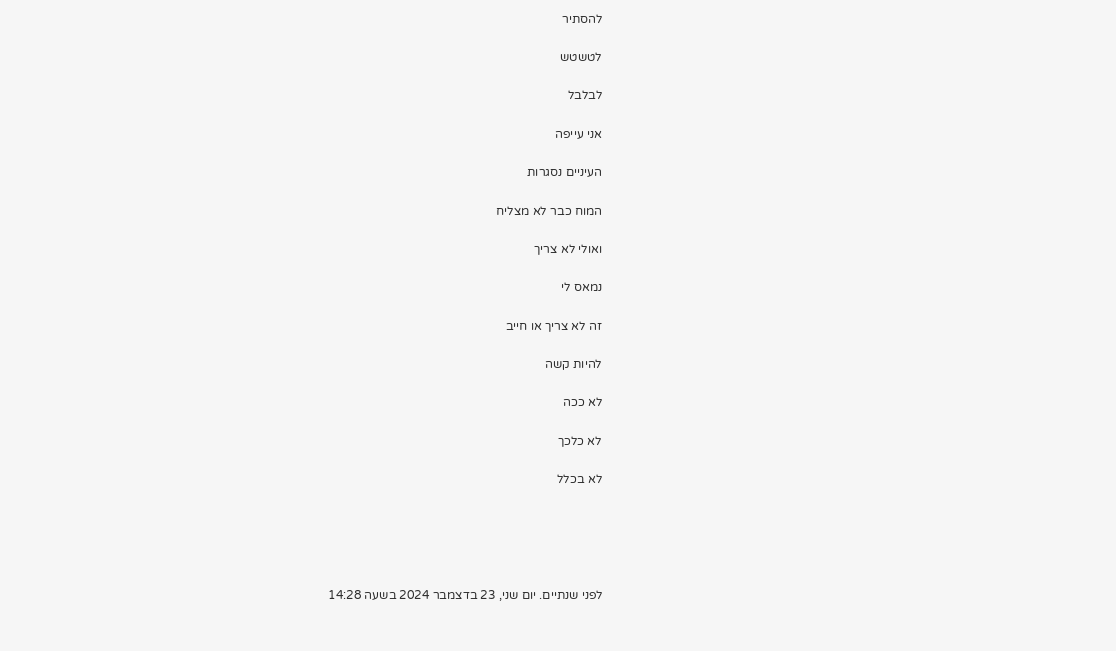להסתיר

לטשטש

לבלבל

אני עייפה

העיניים נסגרות

המוח כבר לא מצליח

ואולי לא צריך

נמאס לי

זה לא צריך או חייב

להיות קשה

לא ככה

לא כלכך

לא בכלל





לפני שנתיים. יום שני, 23 בדצמבר 2024 בשעה 14:28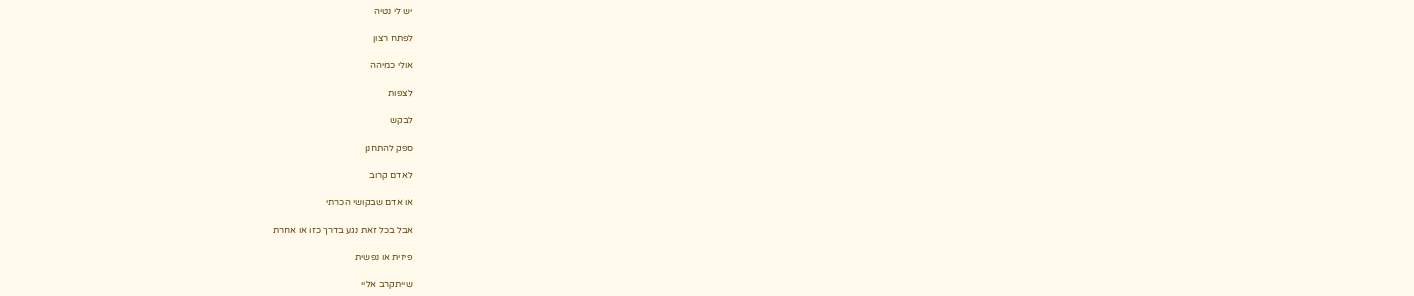יש לי נטיה

לפתח רצון

אולי כמיהה

לצפות

לבקש

ספק להתחנן

לאדם קרוב

או אדם שבקושי הכרתי

אבל בכל זאת נגע בדרך כזו או אחרת

פיזית או נפשית

שייתקרב אליי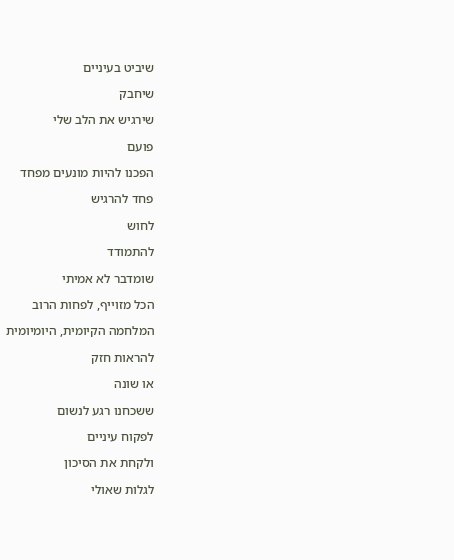שיביט בעיניים

שיחבק

שירגיש את הלב שלי

פועם

הפכנו להיות מונעים מפחד

פחד להרגיש

לחוש

להתמודד

שומדבר לא אמיתי

הכל מזוייף, לפחות הרוב

המלחמה הקיומית, היומיומית

להראות חזק

או שונה

ששכחנו רגע לנשום

לפקוח עיניים

ולקחת את הסיכון

לגלות שאולי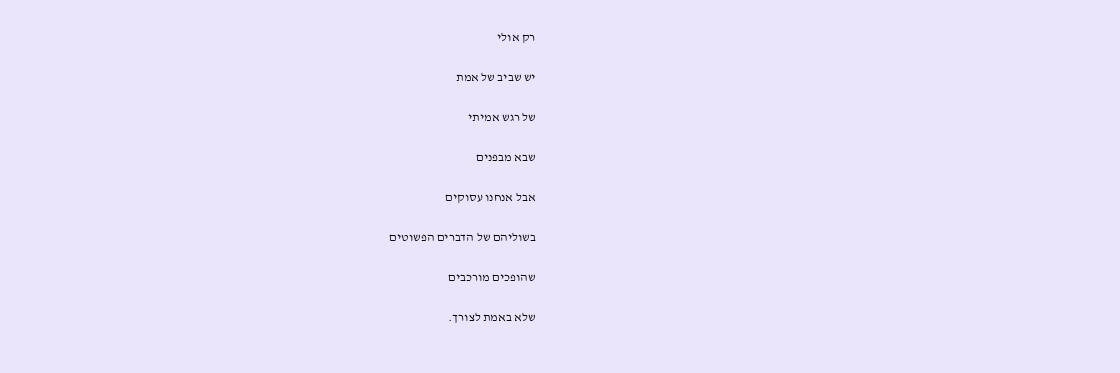רק אולי

יש שביב של אמת

של רגש אמיתי

שבא מבפנים

אבל אנחנו עסוקים

בשוליהם של הדברים הפשוטים

שהופכים מורכבים

שלא באמת לצורך.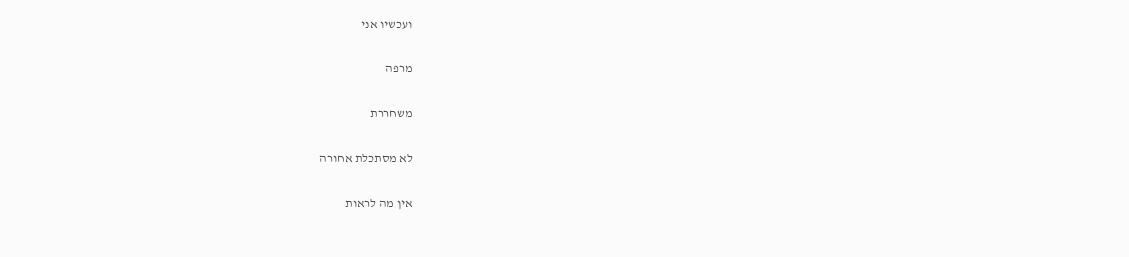ועכשיו אני

מרפה

משחררת

לא מסתכלת אחורה

אין מה לראות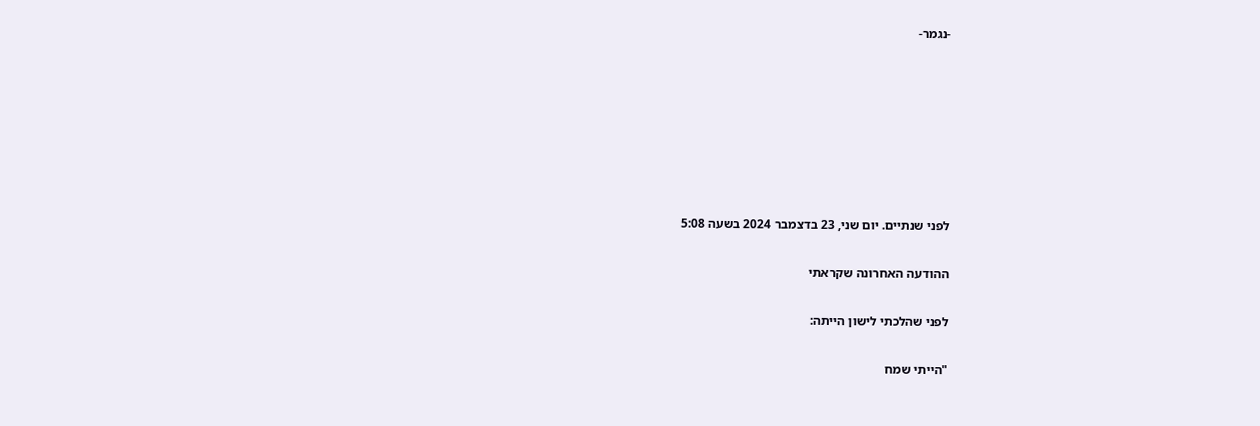-נגמר-







לפני שנתיים. יום שני, 23 בדצמבר 2024 בשעה 5:08

ההודעה האחרונה שקראתי

לפני שהלכתי לישון הייתה:

"הייתי שמח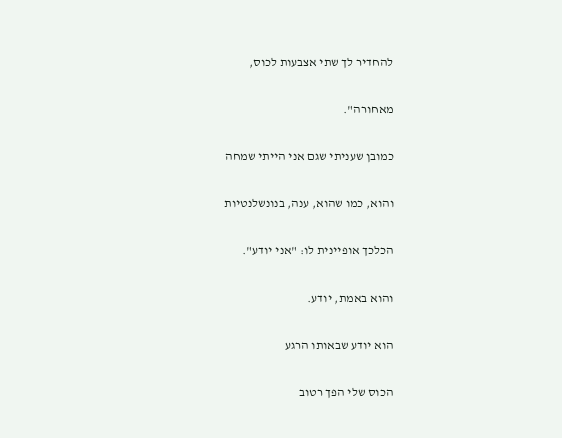להחדיר לך שתי אצבעות לכוס,

מאחורה".

כמובן שעניתי שגם אני הייתי שמחה

והוא, כמו שהוא, ענה, בנונשלנטיות

הכלכך אופיינית לו: "אני יודע".

והוא באמת, יודע.

הוא יודע שבאותו הרגע

הכוס שלי הפך רטוב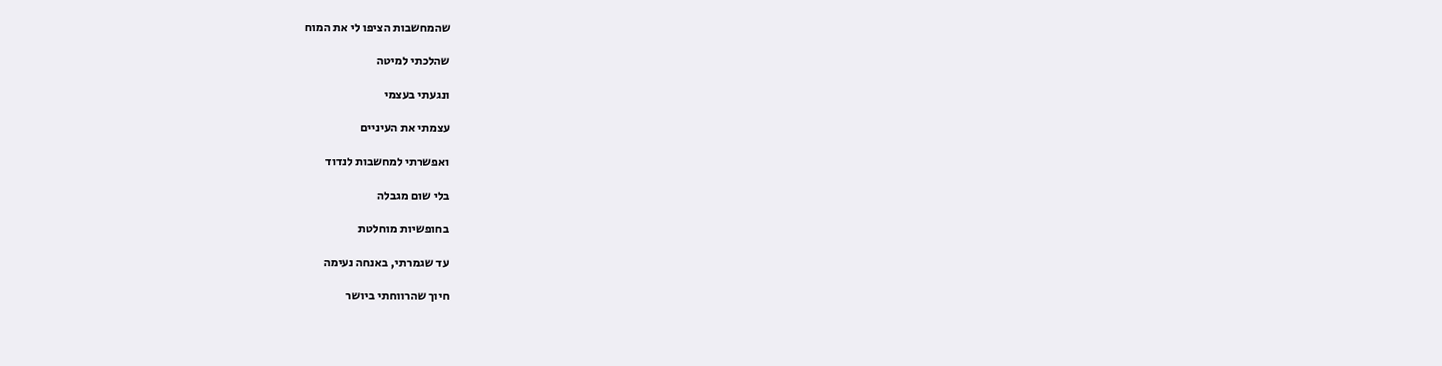שהמחשבות הציפו לי את המוח

שהלכתי למיטה

ונגעתי בעצמי

עצמתי את העיניים

ואפשרתי למחשבות לנדוד

בלי שום מגבלה

בחופשיות מוחלטת

עד שגמרתי, באנחה נעימה

חיוך שהרווחתי ביושר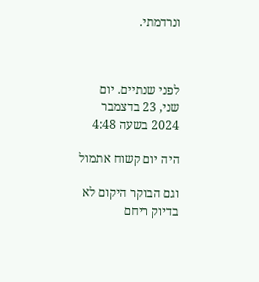ונרדמתי.



לפני שנתיים. יום שני, 23 בדצמבר 2024 בשעה 4:48

היה יום קשוח אתמול

וגם הבוקר היקום לא בדיוק ריחם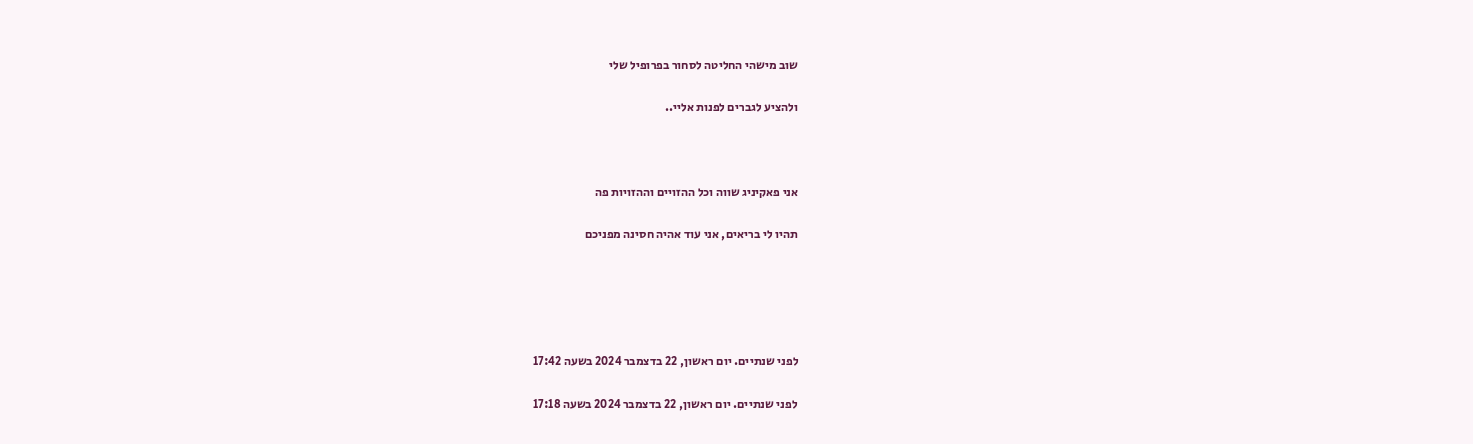שוב מישהי החליטה לסחור בפרופיל שלי

ולהציע לגברים לפנות אליי..



אני פאקיניג שווה וכל ההזויים וההזויות פה

תהיו לי בריאים, אני עוד אהיה חסינה מפניכם





לפני שנתיים. יום ראשון, 22 בדצמבר 2024 בשעה 17:42

לפני שנתיים. יום ראשון, 22 בדצמבר 2024 בשעה 17:18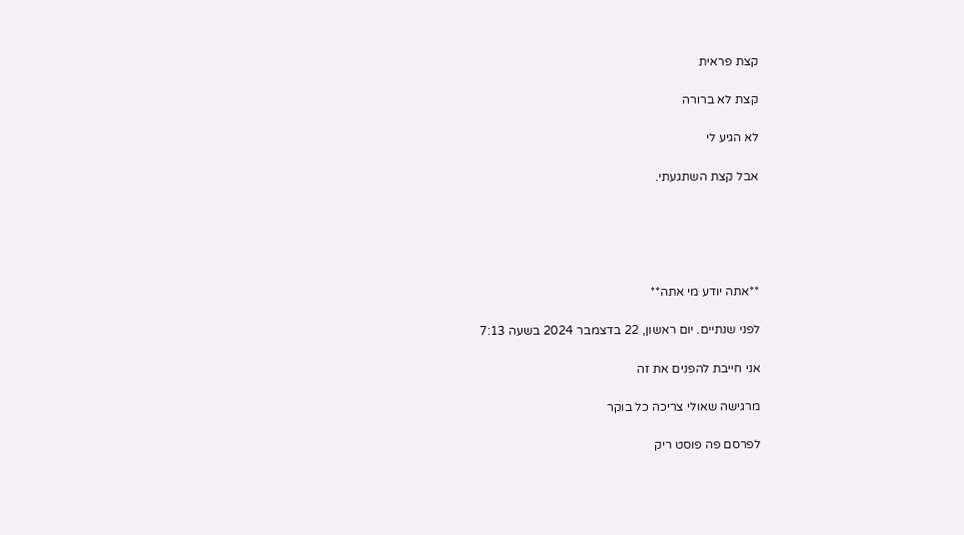קצת פראית

קצת לא ברורה

לא הגיע לי

אבל קצת השתגעתי.





**אתה יודע מי אתה**

לפני שנתיים. יום ראשון, 22 בדצמבר 2024 בשעה 7:13

אני חייבת להפנים את זה

מרגישה שאולי צריכה כל בוקר

לפרסם פה פוסט ריק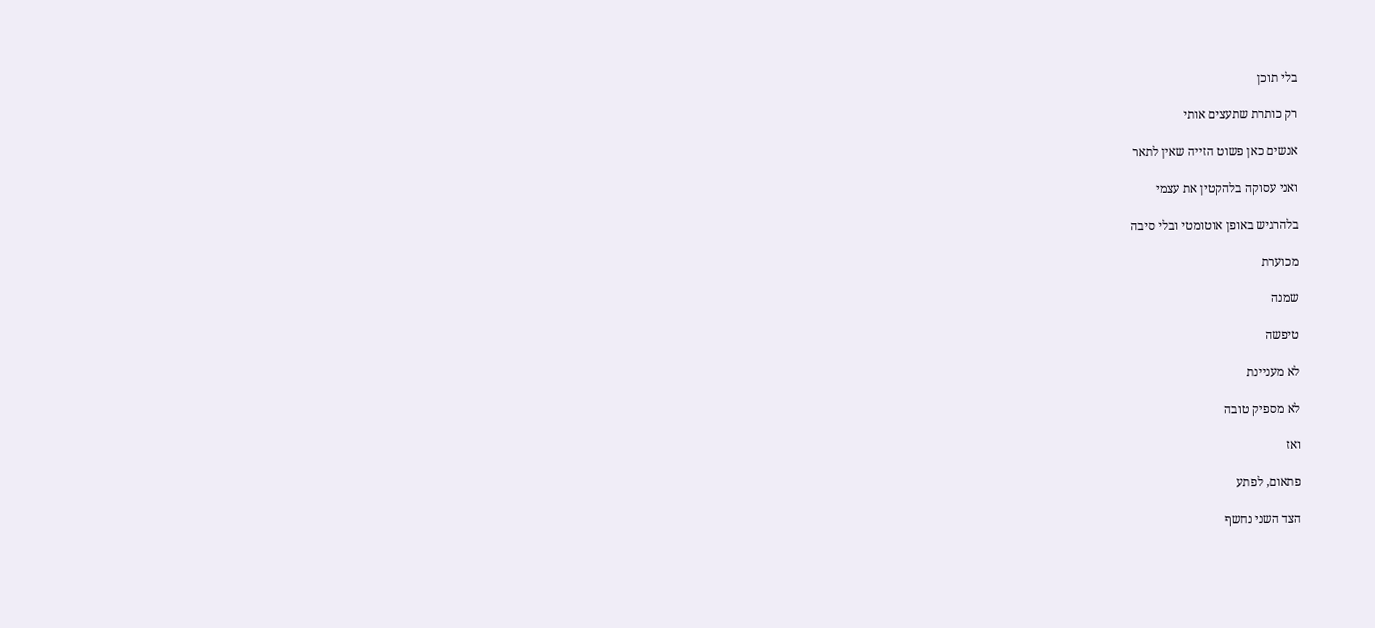בלי תוכן

רק כותרת שתעצים אותי

אנשים כאן פשוט הזייה שאין לתאר

ואני עסוקה בלהקטין את עצמי

בלהרגיש באופן אוטומטי ובלי סיבה

מכוערת

שמנה

טיפשה

לא מעניינת

לא מספיק טובה

ואז

פתאום, לפתע

הצד השני נחשף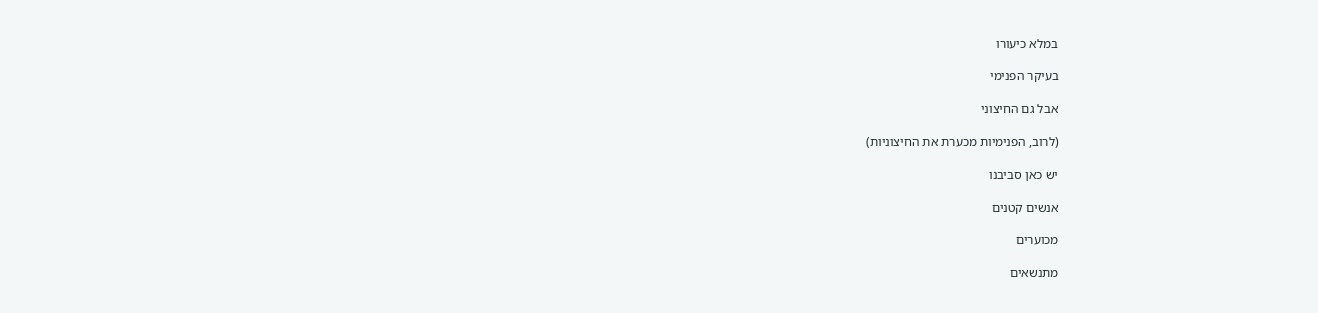במלא כיעורו

בעיקר הפנימי

אבל גם החיצוני

(לרוב, הפנימיות מכערת את החיצוניות)

יש כאן סביבנו

אנשים קטנים

מכוערים

מתנשאים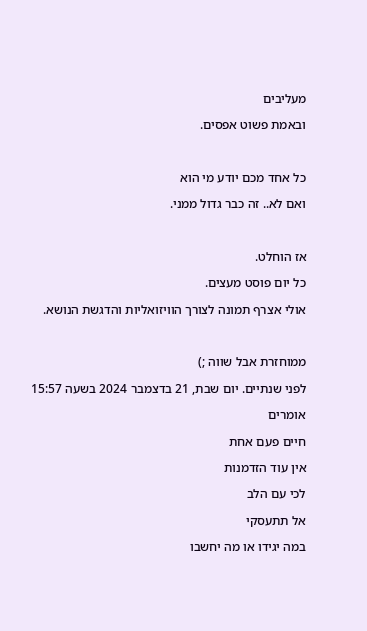מעליבים

ובאמת פשוט אפסים.



כל אחד מכם יודע מי הוא

ואם לא.. זה כבר גדול ממני.



אז הוחלט.

כל יום פוסט מעצים.

אולי אצרף תמונה לצורך הוויזואליות והדגשת הנושא.



ממוחזרת אבל שווה ;)

לפני שנתיים. יום שבת, 21 בדצמבר 2024 בשעה 15:57

אומרים

חיים פעם אחת

אין עוד הזדמנות

לכי עם הלב

אל תתעסקי

במה יגידו או מה יחשבו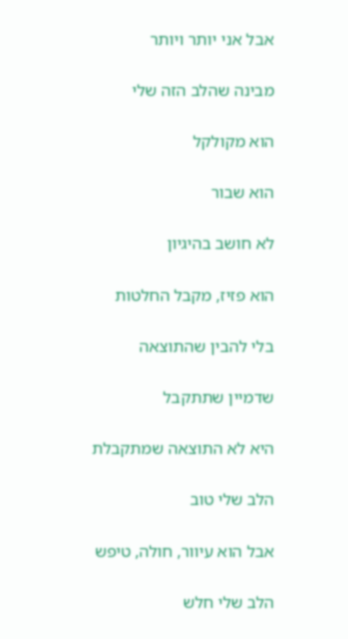אבל אני יותר ויותר

מבינה שהלב הזה שלי

הוא מקולקל

הוא שבור

לא חושב בהיגיון

הוא פזיז, מקבל החלטות

בלי להבין שהתוצאה

שדמיין שתתקבל

היא לא התוצאה שמתקבלת

הלב שלי טוב

אבל הוא עיוור, חולה, טיפש

הלב שלי חלש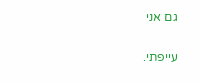גם אני

עייפתי.